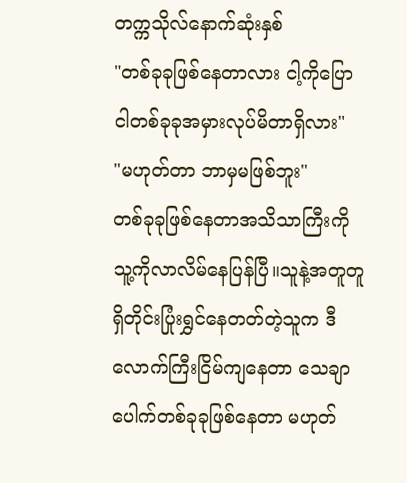တက္ကသိုလ်နောက်ဆုံးနှစ်
"တစ်ခုခုဖြစ်နေတာလား ငါ့ကိုပြော ငါတစ်ခုခုအမှားလုပ်မိတာရှိလား"
"မဟုတ်တာ ဘာမှမဖြစ်ဘူး"
တစ်ခုခုဖြစ်နေတာအသိသာကြီးကို သူ့ကိုလာလိမ်နေပြန်ပြီ။သူနဲ့အတူတူရှိတိုင်းပြုံးရွှင်နေတတ်တဲ့သူက ဒီလောက်ကြီးငြိမ်ကျနေတာ သေချာပေါက်တစ်ခုခုဖြစ်နေတာ မဟုတ်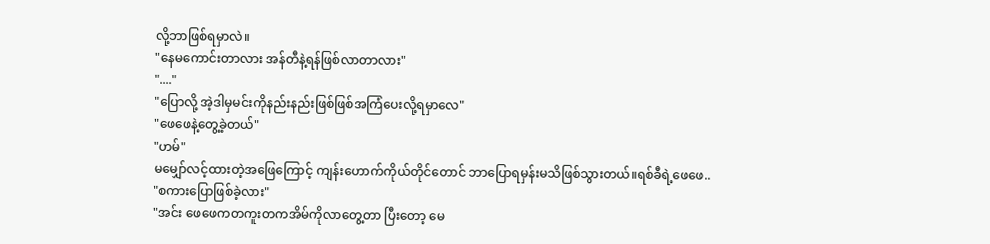လို့ဘာဖြစ်ရမှာလဲ။
"နေမကောင်းတာလား အန်တီနဲ့ရန်ဖြစ်လာတာလား"
"...."
"ပြောလို့ အဲ့ဒါမှမင်းကိုနည်းနည်းဖြစ်ဖြစ်အကြံပေးလို့ရမှာလေ"
"ဖေဖေနဲ့တွေ့ခဲ့တယ်"
"ဟမ်"
မမျှော်လင့်ထားတဲ့အဖြေကြောင့် ကျန်းဟောက်ကိုယ်တိုင်တောင် ဘာပြောရမှန်းမသိဖြစ်သွားတယ်။ရစ်ခီရဲ့ဖေဖေ..
"စကားပြောဖြစ်ခဲ့လား"
"အင်း ဖေဖေကတကူးတကအိမ်ကိုလာတွေ့တာ ပြီးတော့ မေ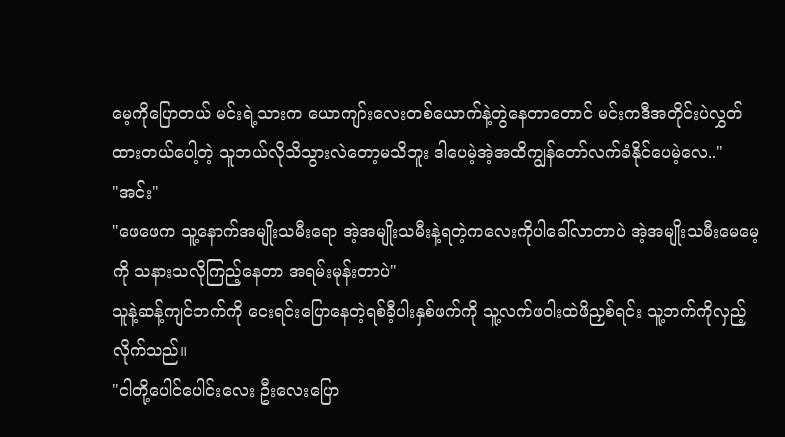မေ့ကိုပြောတယ် မင်းရဲ့သားက ယောကျာ်းလေးတစ်ယောက်နဲ့တွဲနေတာတောင် မင်းကဒီအတိုင်းပဲလွှတ်ထားတယ်ပေါ့တဲ့ သူဘယ်လိုသိသွားလဲတော့မသိဘူး ဒါပေမဲ့အဲ့အထိကျွန်တော်လက်ခံနိုင်ပေမဲ့လေ.."
"အင်း"
"ဖေဖေက သူ့နောက်အမျိုးသမီးရော အဲ့အမျိုးသမီးနဲ့ရတဲ့ကလေးကိုပါခေါ်လာတာပဲ အဲ့အမျိုးသမီးမေမေ့ကို သနားသလိုကြည့်နေတာ အရမ်းမုန်းတာပဲ"
သူနဲ့ဆန့်ကျင်ဘက်ကို ငေးရင်းပြောနေတဲ့ရစ်ခီ့ပါးနှစ်ဖက်ကို သူ့လက်ဖဝါးထဲဖိညှစ်ရင်း သူ့ဘက်ကိုလှည့်လိုက်သည်။
"ငါတို့ပေါင်ပေါင်းလေး ဦးလေးပြော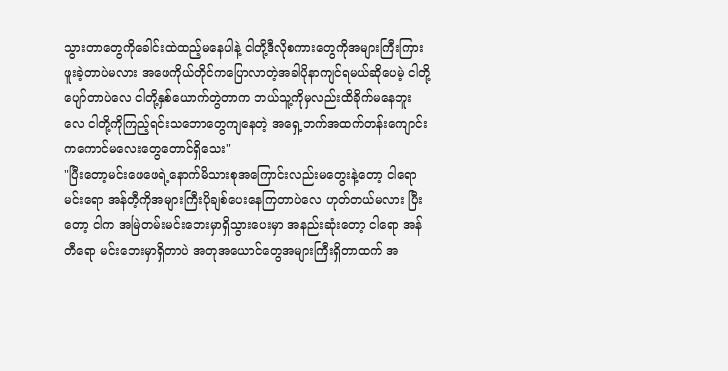သွားတာတွေကိုခေါင်းထဲထည့်မနေပါနဲ့ ငါတို့ဒီလိုစကားတွေကိုအများကြီးကြားဖူးခဲ့တာပဲမလား အဖေကိုယ်တိုင်ကပြောလာတဲ့အခါပိုနာကျင်ရမယ်ဆိုပေမဲ့ ငါတို့ပျော်တာပဲလေ ငါတို့နှစ်ယောက်တွဲတာက ဘယ်သူ့ကိုမှလည်းထိခိုက်မနေဘူးလေ ငါတို့ကိုကြည့်ရင်းသဘောတွေကျနေတဲ့ အရှေ့ဘက်အထက်တန်းကျောင်းကကောင်မလေးတွေတောင်ရှိသေး"
"ပြီးတော့မင်းဖေဖေရဲ့နောက်မိသားစုအကြောင်းလည်းမတွေးနဲ့တော့ ငါရောမင်းရော အန်တီ့ကိုအများကြီးပိုချစ်ပေးနေကြတာပဲလေ ဟုတ်တယ်မလား ပြီးတော့ ငါက အမြဲတမ်းမင်းဘေးမှာရှိသွားပေးမှာ အနည်းဆုံးတော့ ငါရော အန်တီရော မင်းဘေးမှာရှိတာပဲ အတုအယောင်တွေအများကြီးရှိတာထက် အ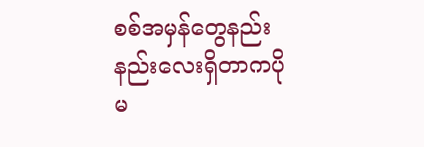စစ်အမှန်တွေနည်းနည်းလေးရှိတာကပိုမ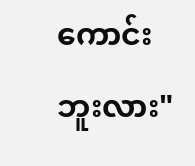ကောင်းဘူးလား"